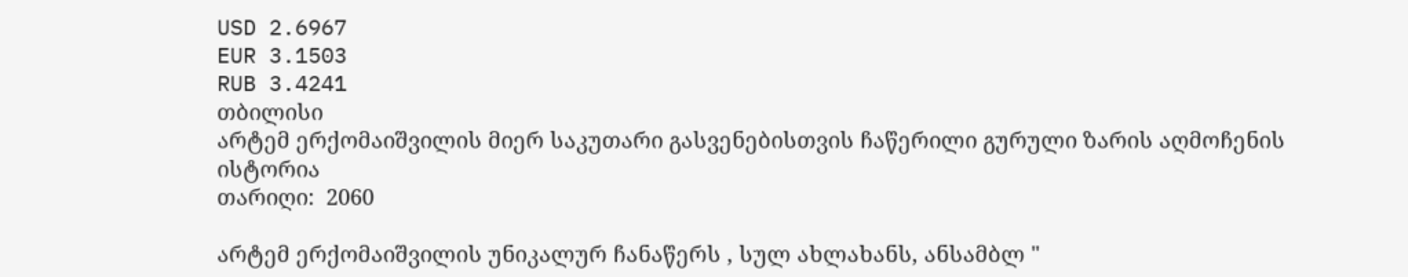USD 2.6967
EUR 3.1503
RUB 3.4241
თბილისი
არტემ ერქომაიშვილის მიერ საკუთარი გასვენებისთვის ჩაწერილი გურული ზარის აღმოჩენის ისტორია
თარიღი:  2060

არტემ ერქომაიშვილის უნიკალურ ჩანაწერს , სულ ახლახანს, ანსამბლ "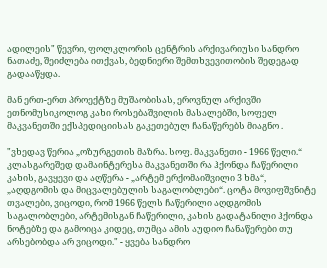ადილეის" წევრი, ფოლკლორის ცენტრის არქივარიუსი სანდრო ნათაძე, შეიძლება ითქვას, ბედნიერი შემთხვევითობის შედეგად გადააწყდა.

მან ერთ-ერთ პროექტზე მუშაობისას, ეროვნულ არქივში ეთნომუსიკოლოგ კახი როსებაშვილის მასალებში, სოფელ მაკვანეთში ექსპედიციისას გაკეთებულ ჩანაწერებს მიაგნო .

"ვხედავ წერია „ოზურგეთის მაზრა. სოფ. მაკვანეთი - 1966 წელი.“ კლასგარეშედ დამაინტერესა მაკვანეთში რა ჰქონდა ჩაწერილი კახის, გავყევი და აღწერა - „არტემ ერქომაიშვილი 3 ხმა“, „აღდგომის და მიცვალებულის საგალობლები“. ცოტა მოვიფშვნიტე თვალები, ვიცოდი, რომ 1966 წელს ჩაწერილი აღდგომის საგალობლები, არტემისგან ჩაწერილი, კახის გადატანილი ჰქონდა ნოტებზე და გამოიცა კიდეც, თუმცა ამის აუდიო ჩანაწერები თუ არსებობდა არ ვიცოდი." - ყვება სანდრო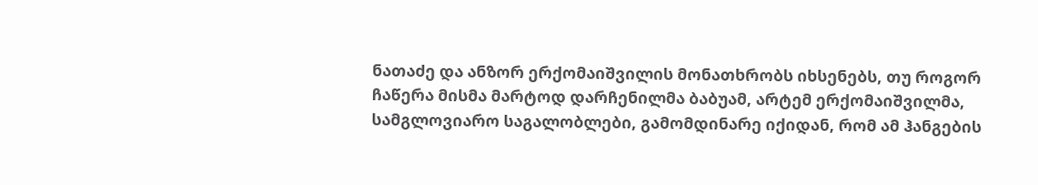ნათაძე და ანზორ ერქომაიშვილის მონათხრობს იხსენებს, თუ როგორ ჩაწერა მისმა მარტოდ დარჩენილმა ბაბუამ, არტემ ერქომაიშვილმა, სამგლოვიარო საგალობლები, გამომდინარე იქიდან, რომ ამ ჰანგების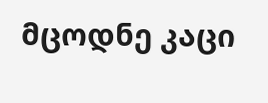მცოდნე კაცი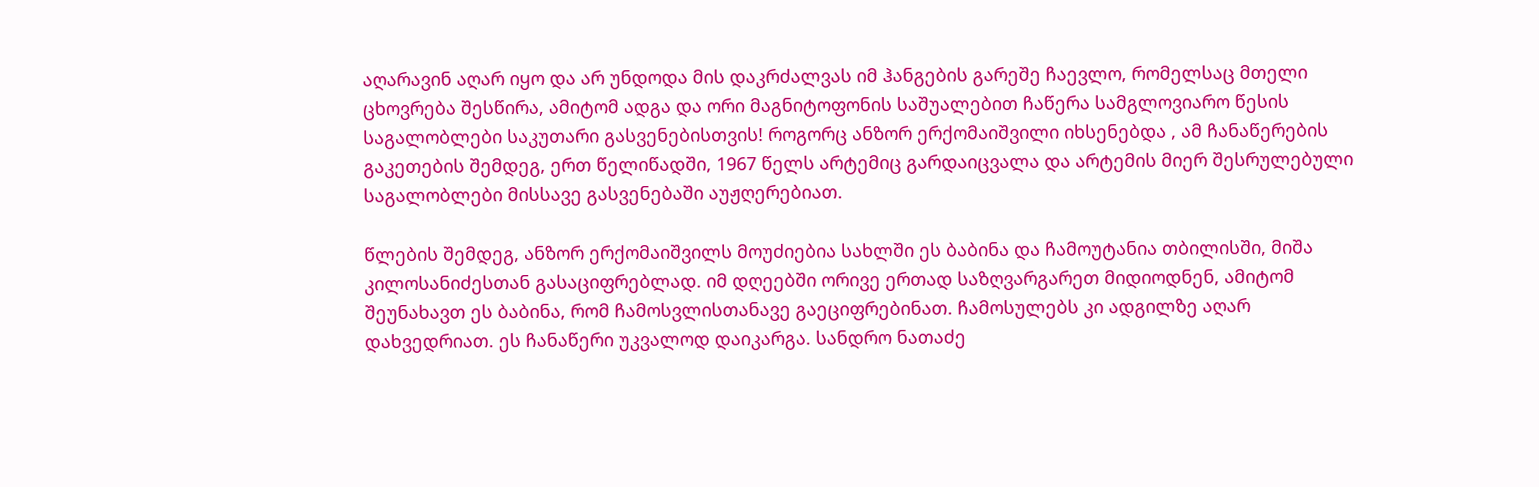აღარავინ აღარ იყო და არ უნდოდა მის დაკრძალვას იმ ჰანგების გარეშე ჩაევლო, რომელსაც მთელი ცხოვრება შესწირა, ამიტომ ადგა და ორი მაგნიტოფონის საშუალებით ჩაწერა სამგლოვიარო წესის საგალობლები საკუთარი გასვენებისთვის! როგორც ანზორ ერქომაიშვილი იხსენებდა , ამ ჩანაწერების გაკეთების შემდეგ, ერთ წელიწადში, 1967 წელს არტემიც გარდაიცვალა და არტემის მიერ შესრულებული საგალობლები მისსავე გასვენებაში აუჟღერებიათ.

წლების შემდეგ, ანზორ ერქომაიშვილს მოუძიებია სახლში ეს ბაბინა და ჩამოუტანია თბილისში, მიშა კილოსანიძესთან გასაციფრებლად. იმ დღეებში ორივე ერთად საზღვარგარეთ მიდიოდნენ, ამიტომ შეუნახავთ ეს ბაბინა, რომ ჩამოსვლისთანავე გაეციფრებინათ. ჩამოსულებს კი ადგილზე აღარ დახვედრიათ. ეს ჩანაწერი უკვალოდ დაიკარგა. სანდრო ნათაძე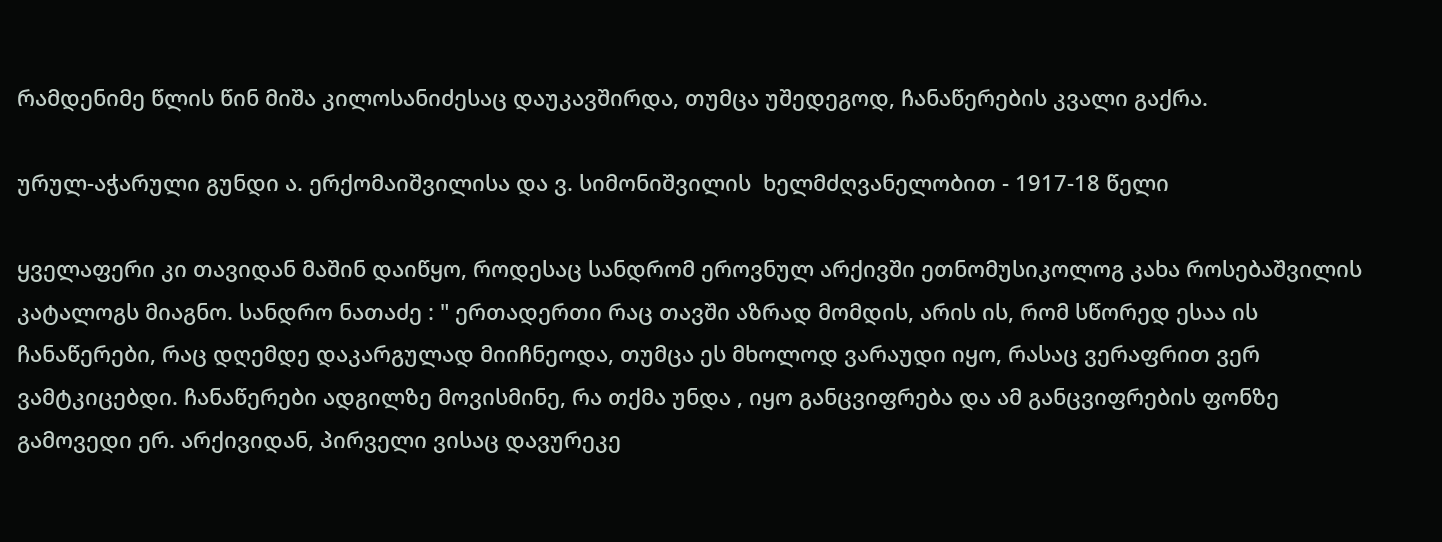რამდენიმე წლის წინ მიშა კილოსანიძესაც დაუკავშირდა, თუმცა უშედეგოდ, ჩანაწერების კვალი გაქრა.

ურულ-აჭარული გუნდი ა. ერქომაიშვილისა და ვ. სიმონიშვილის  ხელმძღვანელობით - 1917-18 წელი

ყველაფერი კი თავიდან მაშინ დაიწყო, როდესაც სანდრომ ეროვნულ არქივში ეთნომუსიკოლოგ კახა როსებაშვილის კატალოგს მიაგნო. სანდრო ნათაძე : " ერთადერთი რაც თავში აზრად მომდის, არის ის, რომ სწორედ ესაა ის ჩანაწერები, რაც დღემდე დაკარგულად მიიჩნეოდა, თუმცა ეს მხოლოდ ვარაუდი იყო, რასაც ვერაფრით ვერ ვამტკიცებდი. ჩანაწერები ადგილზე მოვისმინე, რა თქმა უნდა , იყო განცვიფრება და ამ განცვიფრების ფონზე გამოვედი ერ. არქივიდან, პირველი ვისაც დავურეკე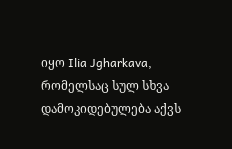იყო Ilia Jgharkava, რომელსაც სულ სხვა დამოკიდებულება აქვს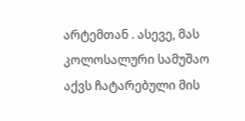არტემთან . ასევე, მას კოლოსალური სამუშაო აქვს ჩატარებული მის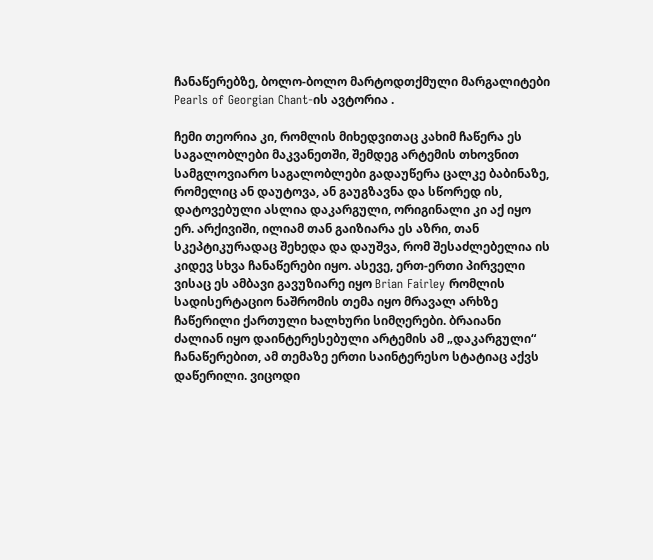ჩანაწერებზე, ბოლო-ბოლო მარტოდთქმული მარგალიტები Pearls of Georgian Chant-ის ავტორია .

ჩემი თეორია კი, რომლის მიხედვითაც კახიმ ჩაწერა ეს საგალობლები მაკვანეთში, შემდეგ არტემის თხოვნით სამგლოვიარო საგალობლები გადაუწერა ცალკე ბაბინაზე, რომელიც ან დაუტოვა, ან გაუგზავნა და სწორედ ის, დატოვებული ასლია დაკარგული, ორიგინალი კი აქ იყო ერ. არქივიში, ილიამ თან გაიზიარა ეს აზრი, თან სკეპტიკურადაც შეხედა და დაუშვა, რომ შესაძლებელია ის კიდევ სხვა ჩანაწერები იყო. ასევე, ერთ-ერთი პირველი ვისაც ეს ამბავი გავუზიარე იყო Brian Fairley რომლის სადისერტაციო ნაშრომის თემა იყო მრავალ არხზე ჩაწერილი ქართული ხალხური სიმღერები. ბრაიანი ძალიან იყო დაინტერესებული არტემის ამ „დაკარგული“ ჩანაწერებით, ამ თემაზე ერთი საინტერესო სტატიაც აქვს დაწერილი. ვიცოდი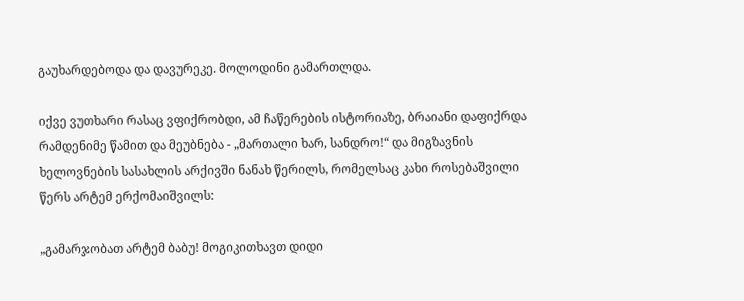გაუხარდებოდა და დავურეკე. მოლოდინი გამართლდა.

იქვე ვუთხარი რასაც ვფიქრობდი, ამ ჩაწერების ისტორიაზე, ბრაიანი დაფიქრდა რამდენიმე წამით და მეუბნება - „მართალი ხარ, სანდრო!“ და მიგზავნის ხელოვნების სასახლის არქივში ნანახ წერილს, რომელსაც კახი როსებაშვილი წერს არტემ ერქომაიშვილს:

„გამარჯობათ არტემ ბაბუ! მოგიკითხავთ დიდი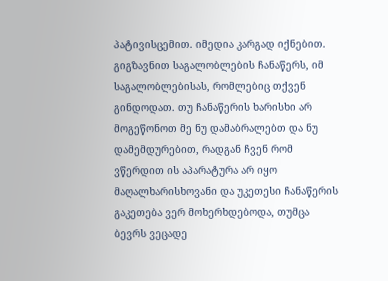პატივისცემით. იმედია კარგად იქნებით. გიგზავნით საგალობლების ჩანაწერს, იმ საგალობლებისას, რომლებიც თქვენ გინდოდათ. თუ ჩანაწერის ხარისხი არ მოგეწონოთ მე ნუ დამაბრალებთ და ნუ დამემდურებით, რადგან ჩვენ რომ ვწერდით ის აპარატურა არ იყო მაღალხარისხოვანი და უკეთესი ჩანაწერის გაკეთება ვერ მოხერხდებოდა, თუმცა ბევრს ვეცადე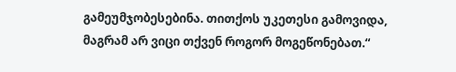გამეუმჯობესებინა. თითქოს უკეთესი გამოვიდა, მაგრამ არ ვიცი თქვენ როგორ მოგეწონებათ.“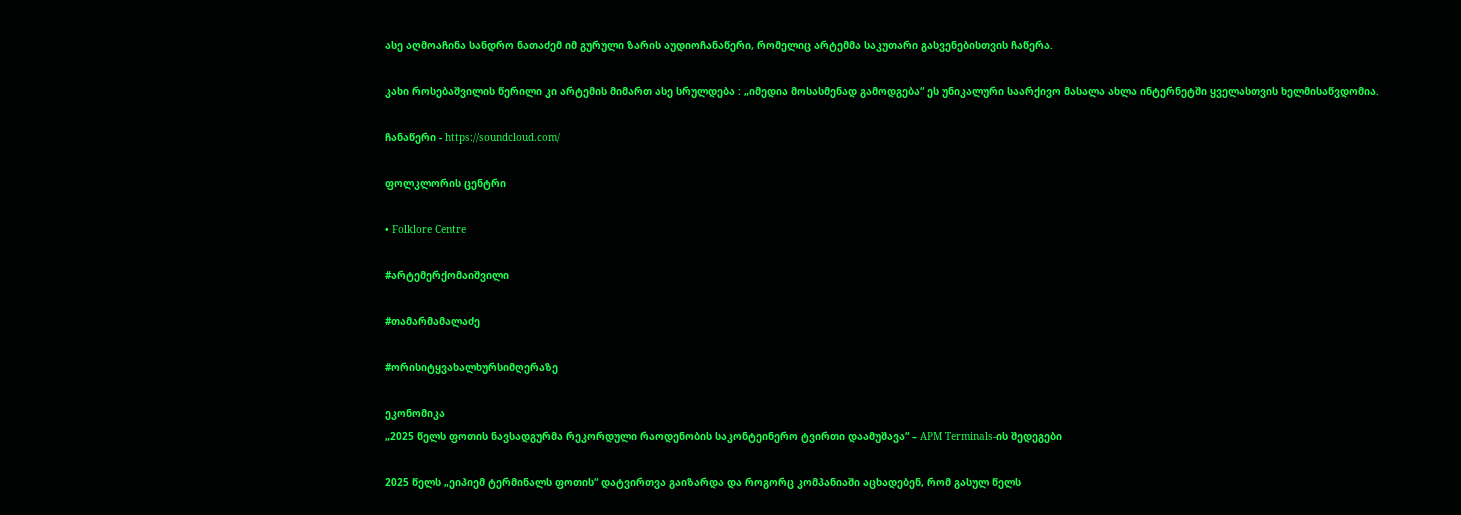ასე აღმოაჩინა სანდრო ნათაძემ იმ გურული ზარის აუდიოჩანაწერი, რომელიც არტემმა საკუთარი გასვენებისთვის ჩაწერა.

კახი როსებაშვილის წერილი კი არტემის მიმართ ასე სრულდება : „იმედია მოსასმენად გამოდგება“ ეს უნიკალური საარქივო მასალა ახლა ინტერნეტში ყველასთვის ხელმისაწვდომია.

ჩანაწერი - https://soundcloud.com/

ფოლკლორის ცენტრი

• Folklore Centre

#არტემერქომაიშვილი

#თამარმამალაძე

#ორისიტყვახალხურსიმღერაზე

ეკონომიკა
„2025 წელს ფოთის ნავსადგურმა რეკორდული რაოდენობის საკონტეინერო ტვირთი დაამუშავა“ – APM Terminals-ის შედეგები

2025 წელს „ეიპიემ ტერმინალს ფოთის“ დატვირთვა გაიზარდა და როგორც კომპანიაში აცხადებენ, რომ გასულ წელს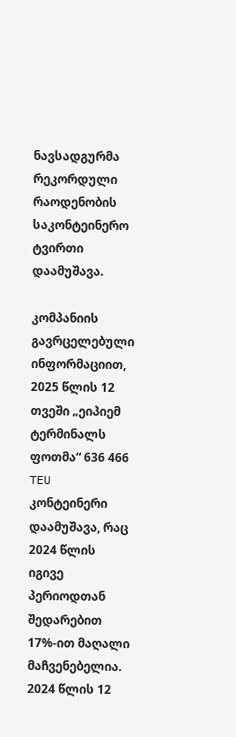ნავსადგურმა რეკორდული რაოდენობის საკონტეინერო ტვირთი დაამუშავა.

კომპანიის გავრცელებული ინფორმაციით, 2025 წლის 12 თვეში „ეიპიემ ტერმინალს ფოთმა“ 636 466 TEU კონტეინერი დაამუშავა, რაც 2024 წლის იგივე პერიოდთან შედარებით 17%-ით მაღალი მაჩვენებელია. 2024 წლის 12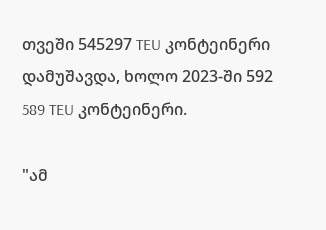თვეში 545297 TEU კონტეინერი დამუშავდა, ხოლო 2023-ში 592 589 TEU კონტეინერი.

"ამ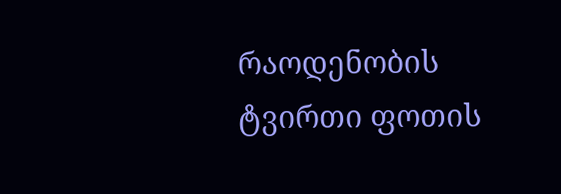რაოდენობის ტვირთი ფოთის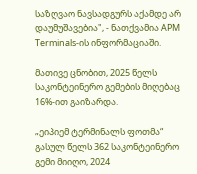საზღვაო ნავსადგურს აქამდე არ დაუმუშავებია", - ნათქვამია APM Terminals-ის ინფორმაციაში.

მათივე ცნობით, 2025 წელს საკონტეინერო გემების მიღებაც 16%-ით გაიზარდა.

„ეიპიემ ტერმინალს ფოთმა“ გასულ წელს 362 საკონტეინერო გემი მიიღო, 2024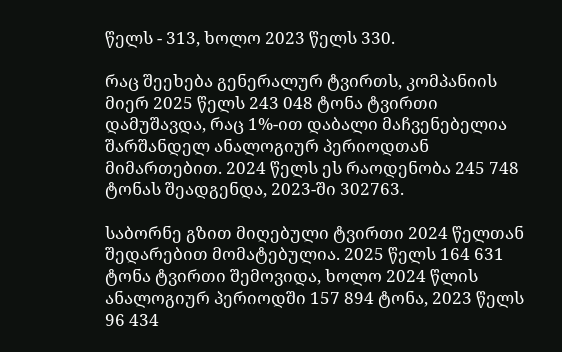წელს - 313, ხოლო 2023 წელს 330.

რაც შეეხება გენერალურ ტვირთს, კომპანიის მიერ 2025 წელს 243 048 ტონა ტვირთი დამუშავდა, რაც 1%-ით დაბალი მაჩვენებელია შარშანდელ ანალოგიურ პერიოდთან მიმართებით. 2024 წელს ეს რაოდენობა 245 748 ტონას შეადგენდა, 2023-ში 302763.

საბორნე გზით მიღებული ტვირთი 2024 წელთან შედარებით მომატებულია. 2025 წელს 164 631 ტონა ტვირთი შემოვიდა, ხოლო 2024 წლის ანალოგიურ პერიოდში 157 894 ტონა, 2023 წელს 96 434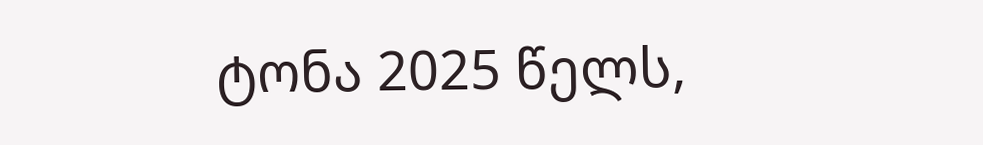ტონა 2025 წელს,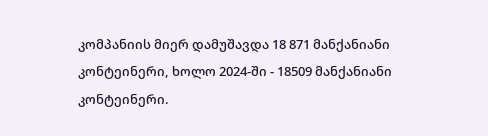კომპანიის მიერ დამუშავდა 18 871 მანქანიანი კონტეინერი, ხოლო 2024-ში - 18509 მანქანიანი კონტეინერი.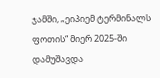ჯამში, „ეიპიემ ტერმინალს ფოთის“ მიერ 2025-ში დამუშავდა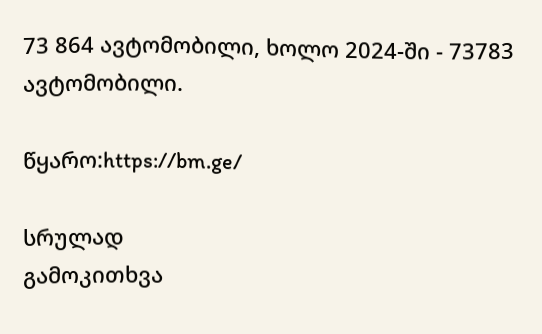73 864 ავტომობილი, ხოლო 2024-ში - 73783 ავტომობილი.

წყარო:https://bm.ge/

სრულად
გამოკითხვა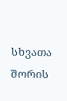სხვათა შორის